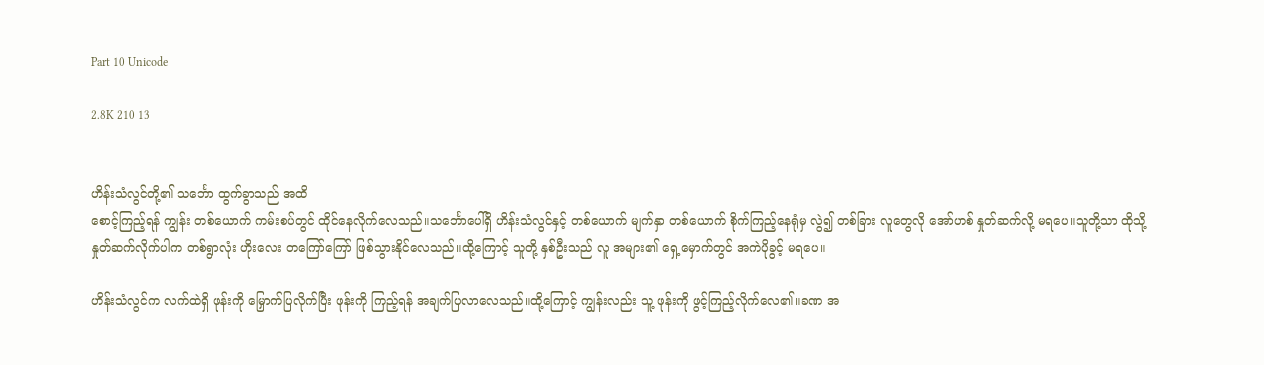Part 10 Unicode

2.8K 210 13


ဟိန်းသံလွင်တို့၏ သင်္ဘော ထွက်ခွာသည် အထိ
စောင့်ကြည့်ရန် ကျွန်း တစ်ယောက် ကမ်းစပ်တွင် ထိုင်နေလိုက်လေသည်။သင်္ဘောပေါ်ရှိ ဟိန်းသံလွင်နှင့် တစ်ယောက် မျက်နှာ တစ်ယောက် စိုက်ကြည့်နေရုံမှ လွဲ၍ တစ်ခြား လူတွေလို အော်ဟစ် နှုတ်ဆက်လို့ မရပေ။သူတို့သာ ထိုသို့ နှုတ်ဆက်လိုက်ပါက တစ်ရွာလုံး ဟိုးလေး တကြော်ကြော် ဖြစ်သွားနိုင်လေသည်။ထို့ကြောင့် သူတို့ နှစ်ဦးသည် လူ အများ၏ ရှေ့မှောက်တွင် အကဲပိုခွင့် မရပေ။

ဟိန်းသံလွင်က လက်ထဲရှိ ဖုန်းကို မြှောက်ပြလိုက်ပြီး ဖုန်းကို ကြည့်ရန် အချက်ပြလာလေသည်။ထို့ကြောင့် ကျွန်းလည်း သူ့ ဖုန်းကို ဖွင့်ကြည့်လိုက်လေ၏။ခဏ အ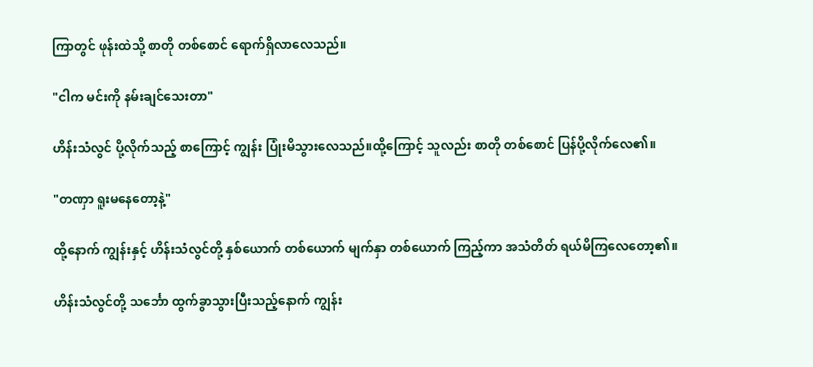ကြာတွင် ဖုန်းထဲသို့ စာတို တစ်စောင် ရောက်ရှိလာလေသည်။

"ငါက မင်းကို နမ်းချင်သေးတာ"

ဟိန်းသံလွင် ပို့လိုက်သည့် စာကြောင့် ကျွန်း ပြုံးမိသွားလေသည်။ထို့ကြောင့် သူလည်း စာတို တစ်စောင် ပြန်ပို့လိုက်လေ၏။

"တဏှာ ရူးမနေတော့နဲ့"

ထို့နောက် ကျွန်းနှင့် ဟိန်းသံလွင်တို့ နှစ်ယောက် တစ်ယောက် မျက်နှာ တစ်ယောက် ကြည့်ကာ အသံတိတ် ရယ်မိကြလေတော့၏။

ဟိန်းသံလွင်တို့ သင်္ဘော ထွက်ခွာသွားပြီးသည့်နောက် ကျွန်း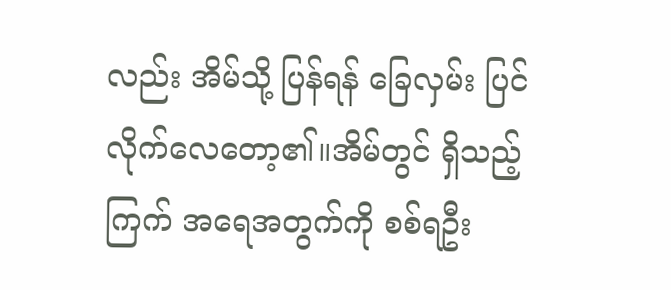လည်း အိမ်သို့ ပြန်ရန် ခြေလှမ်း ပြင်လိုက်လေတော့၏။အိမ်တွင် ရှိသည့် ကြက် အရေအတွက်ကို စစ်ရဦး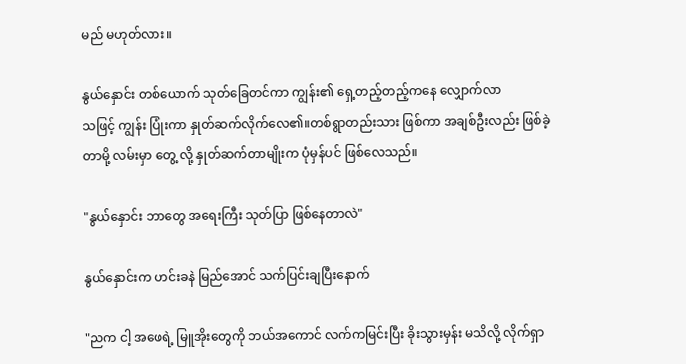မည် မဟုတ်လား။

နွယ်နှောင်း တစ်ယောက် သုတ်ခြေတင်ကာ ကျွန်း၏ ရှေ့တည့်တည့်ကနေ လျှောက်လာ
သဖြင့် ကျွန်း ပြုံးကာ နှုတ်ဆက်လိုက်လေ၏။တစ်ရွာတည်းသား ဖြစ်ကာ အချစ်ဦးလည်း ဖြစ်ခဲ့တာမို့ လမ်းမှာ တွေ့ လို့ နှုတ်ဆက်တာမျိုးက ပုံမှန်ပင် ဖြစ်လေသည်။

"နွယ်နှောင်း ဘာတွေ အရေးကြီး သုတ်ပြာ ဖြစ်နေတာလဲ"

နွယ်နှောင်းက ဟင်းခနဲ မြည်အောင် သက်ပြင်းချပြီးနောက်

"ညက ငါ့ အဖေရဲ့ မြူအိုးတွေကို ဘယ်အကောင် လက်ကမြင်းပြီး ခိုးသွားမှန်း မသိလို့ လိုက်ရှာ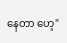နေတာ ဟေ့"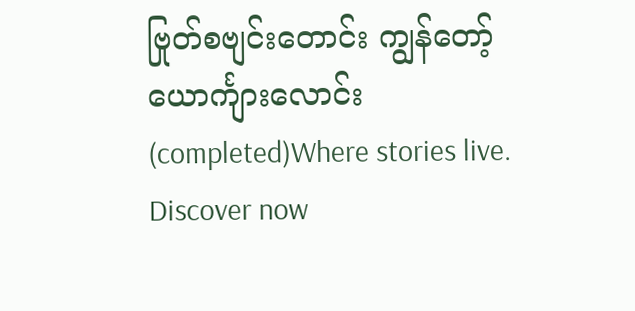ဗြုတ်စဗျင်းတောင်း ကျွန်တော့် ယောင်္ကျားလောင်း(completed)Where stories live. Discover now